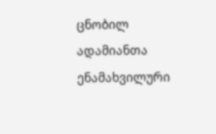ცნობილ ადამიანთა ენამახვილური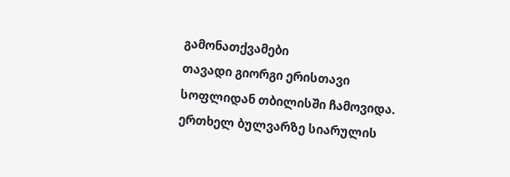გამონათქვამები
თავადი გიორგი ერისთავი სოფლიდან თბილისში ჩამოვიდა. ერთხელ ბულვარზე სიარულის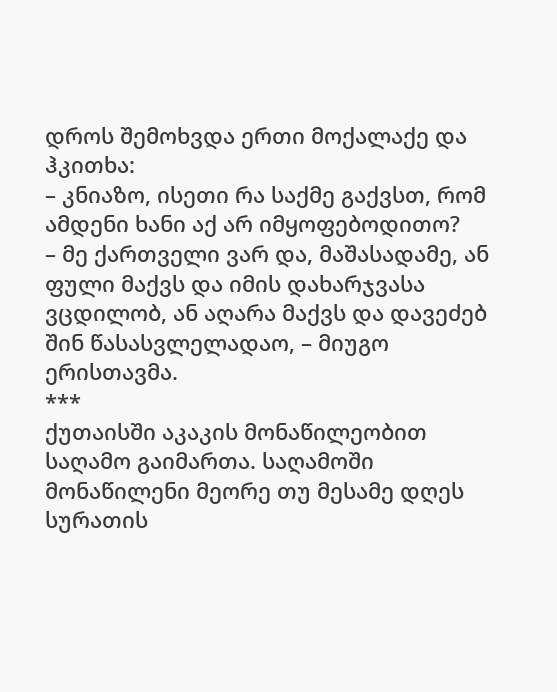დროს შემოხვდა ერთი მოქალაქე და ჰკითხა:
– კნიაზო, ისეთი რა საქმე გაქვსთ, რომ ამდენი ხანი აქ არ იმყოფებოდითო?
– მე ქართველი ვარ და, მაშასადამე, ან ფული მაქვს და იმის დახარჯვასა ვცდილობ, ან აღარა მაქვს და დავეძებ შინ წასასვლელადაო, – მიუგო ერისთავმა.
***
ქუთაისში აკაკის მონაწილეობით საღამო გაიმართა. საღამოში მონაწილენი მეორე თუ მესამე დღეს სურათის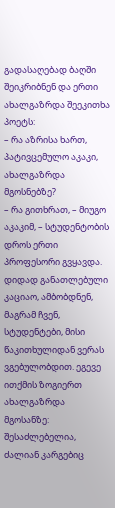გადასაღებად ბაღში შეიკრიბნენ და ერთი ახალგაზრდა შეეკითხა პოეტს:
– რა აზრისა ხართ, პატივცემულო აკაკი, ახალგაზრდა მგოსნებზე?
– რა გითხრათ, – მიუგო აკაკიმ, – სტუდენტობის დროს ერთი პროფესორი გვყავდა. დიდად განათლებული კაციაო, ამბობდნენ, მაგრამ ჩვენ, სტუდენტები, მისი წაკითხულიდან ვერას ვგებულობდით. ეგევე ითქმის ზოგიერთ ახალგაზრდა მგოსანზე: შესაძლებელია, ძალიან კარგებიც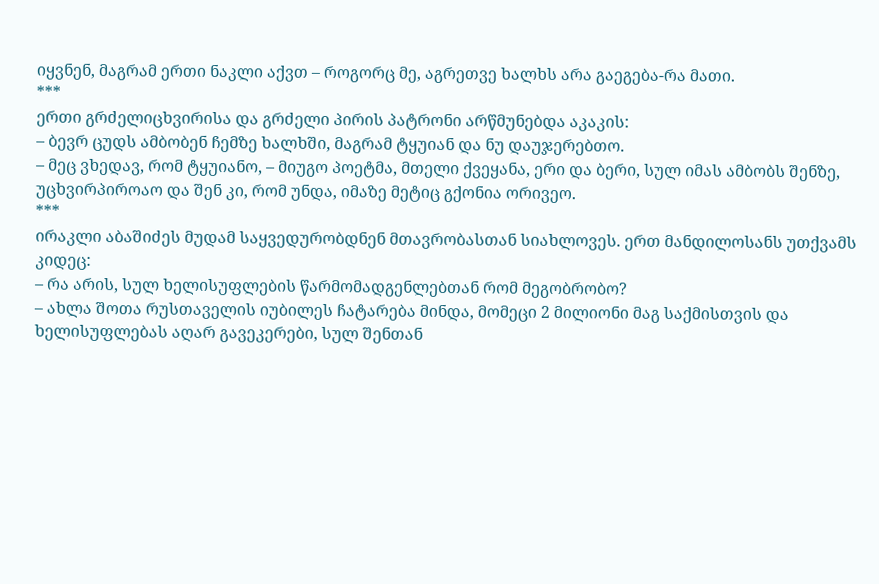იყვნენ, მაგრამ ერთი ნაკლი აქვთ – როგორც მე, აგრეთვე ხალხს არა გაეგება-რა მათი.
***
ერთი გრძელიცხვირისა და გრძელი პირის პატრონი არწმუნებდა აკაკის:
– ბევრ ცუდს ამბობენ ჩემზე ხალხში, მაგრამ ტყუიან და ნუ დაუჯერებთო.
– მეც ვხედავ, რომ ტყუიანო, – მიუგო პოეტმა, მთელი ქვეყანა, ერი და ბერი, სულ იმას ამბობს შენზე, უცხვირპიროაო და შენ კი, რომ უნდა, იმაზე მეტიც გქონია ორივეო.
***
ირაკლი აბაშიძეს მუდამ საყვედურობდნენ მთავრობასთან სიახლოვეს. ერთ მანდილოსანს უთქვამს კიდეც:
– რა არის, სულ ხელისუფლების წარმომადგენლებთან რომ მეგობრობო?
– ახლა შოთა რუსთაველის იუბილეს ჩატარება მინდა, მომეცი 2 მილიონი მაგ საქმისთვის და ხელისუფლებას აღარ გავეკერები, სულ შენთან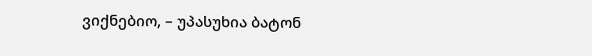ვიქნებიო, – უპასუხია ბატონ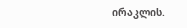ირაკლის.